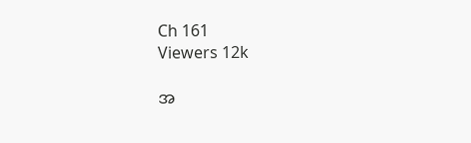Ch 161
Viewers 12k

အ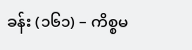ခန်း (၁၆၁) – ကိစ္စမ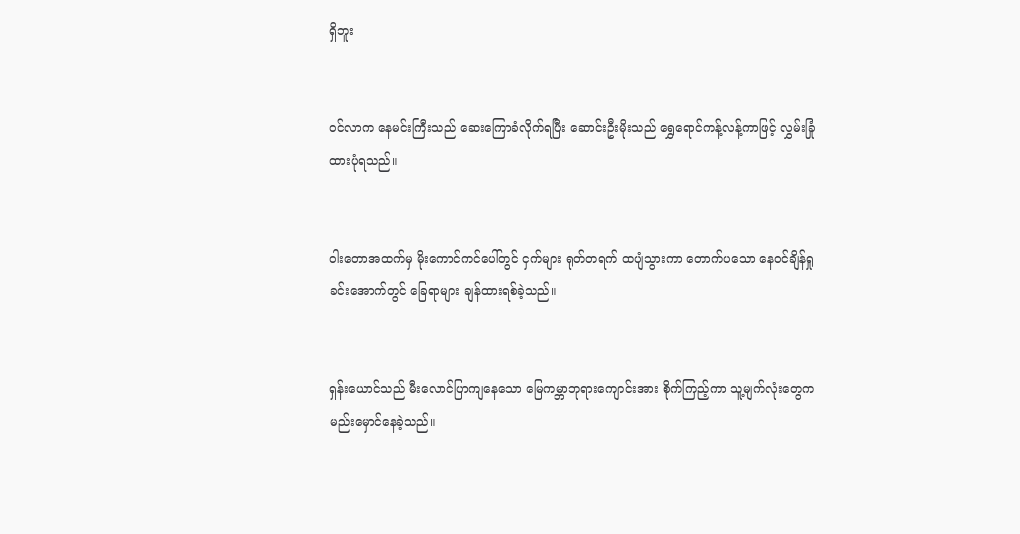ရှိဘူး


ဝင်လာက နေမင်းကြီးသည် ဆေးကြောခံလိုက်ရပြီး ဆောင်းဦးမိုးသည် ရွှေရောင်ကန့်လန့်ကာဖြင့် လွှမ်းခြုံထားပုံရသည်။


ဝါးတောအထက်မှ မိုးကောင်ကင်ပေါ်တွင် ငှက်များ ရုတ်တရက် ထပျံသွားကာ တောက်ပသော နေဝင်ချိန်ရှုခင်းအောက်တွင် ခြေရာများ ချန်ထားရစ်ခဲ့သည်။


ရှန်းယောင်သည် မီးလောင်ပြာကျနေသော မြေကမ္ဘာဘုရားကျောင်းအား စိုက်ကြည့်ကာ သူ့မျက်လုံးတွေက မည်းမှောင်နေခဲ့သည်။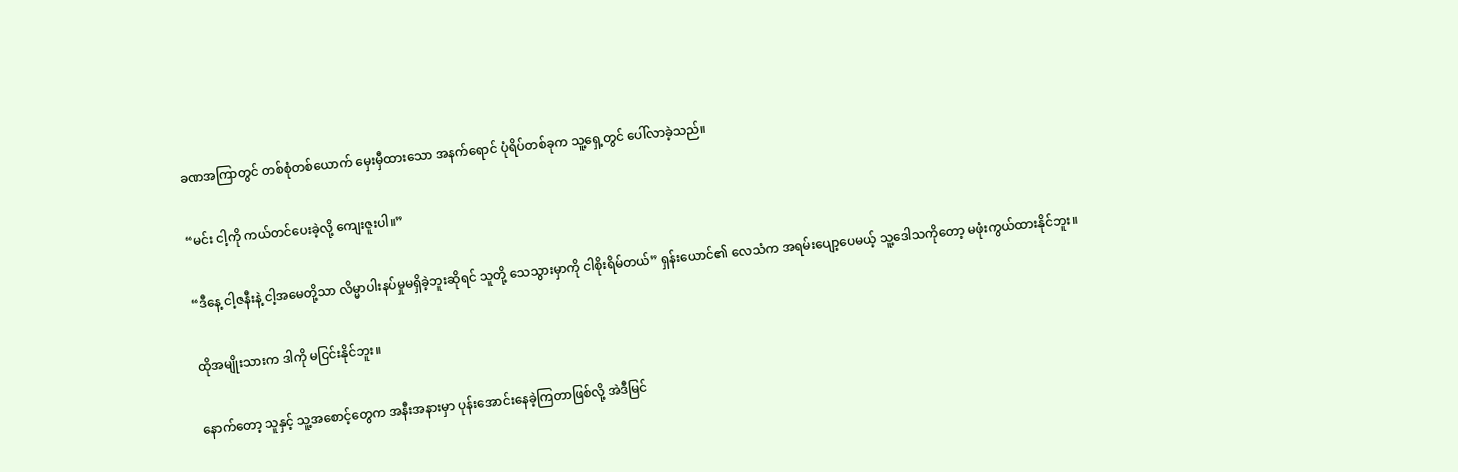ခဏအကြာတွင် တစ်စုံတစ်ယောက် မှေးမှီထားသော အနက်ရောင် ပုံရိပ်တစ်ခုက သူ့ရှေ့တွင် ပေါ်လာခဲ့သည်။


“မင်း ငါ့ကို ကယ်တင်ပေးခဲ့လို့ ကျေးဇူးပါ။”


“ဒီနေ့ ငါ့ဇနီးနဲ့ ငါ့အမေတို့သာ လိမ္မာပါးနပ်မှုမရှိခဲ့ဘူးဆိုရင် သူတို့ သေသွားမှာကို ငါစိုးရိမ်တယ်” ရှန်းယောင်၏ လေသံက အရမ်းပျော့ပေမယ့် သူ့ဒေါသကိုတော့ မဖုံးကွယ်ထားနိုင်ဘူး။


ထိုအမျိုးသားက ဒါကို မငြင်းနိုင်ဘူး။


နောက်တော့ သူနှင့် သူ့အစောင့်တွေက အနီးအနားမှာ ပုန်းအောင်းနေခဲ့ကြတာဖြစ်လို့ အဲဒီမြင်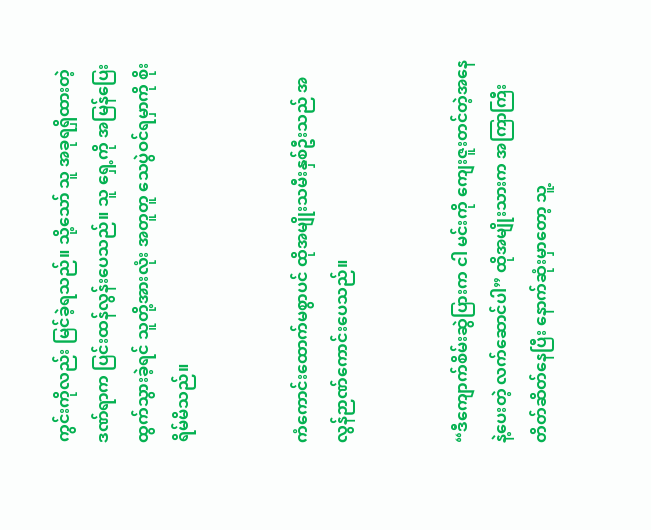ကွင်းကိုလည်း မြင်ခဲ့ရသည်။ သို့သော် သူ အခုရရှိထားတဲ့ ဒဏ်ရာက ပြင်းထန်လွန်းပေသည်။ သူ ရှေ့ကို အမြန်ပြေးထွက်သွားခဲ့ရင် သူတို့အားလုံး အတူတူ သေပွဲဝင်ရမှာကို စိုးရိမ်မိသည်။


ကံကောင်းထောက်မစွာပင် ထိုအမျိုးသမီးနှစ်ဦးသည် အလွန်ဉာဏ်ကောင်းပေသည်။


“ဒီကျောက်စိမ်းဆွဲပြားက ငါ မင်းကို ကျေးဇူးတင်တဲ့အနေနဲ့ပေးတဲ့ လက်ဆောင်ပါ” ထိုအမျိုးသားက အကြာကြီး တိတ်ဆိတ်နေပြီး နောက်ဆုံးမှာတော့ သူ့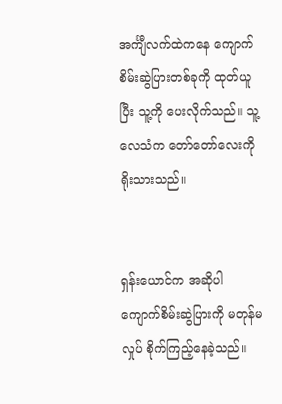အင်္ကျီလက်ထဲကနေ ကျောက်စိမ်းဆွဲပြားတစ်ခုကို ထုတ်ယူပြီး သူ့ကို ပေးလိုက်သည်။ သူ့လေသံက တော်တော်လေးကို ရိုးသားသည်။


ရှန်းယောင်က အဆိုပါ ကျောက်စိမ်းဆွဲပြားကို မတုန်မလှုပ် စိုက်ကြည့်နေခဲ့သည်။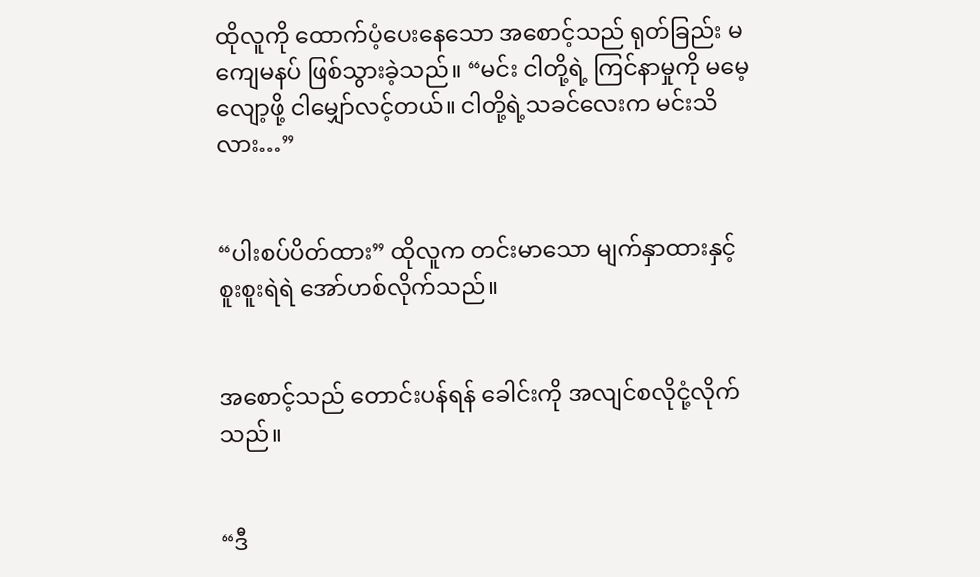ထိုလူကို ထောက်ပံ့ပေးနေသော အစောင့်သည် ရုတ်ခြည်း မကျေမနပ် ဖြစ်သွားခဲ့သည်။ “မင်း ငါတို့ရဲ့ ကြင်နာမှုကို မမေ့လျော့ဖို့ ငါမျှော်လင့်တယ်။ ငါတို့ရဲ့သခင်လေးက မင်းသိလား…”


“ပါးစပ်ပိတ်ထား” ထိုလူက တင်းမာသော မျက်နှာထားနှင့် စူးစူးရဲရဲ အော်ဟစ်လိုက်သည်။


အစောင့်သည် တောင်းပန်ရန် ခေါင်းကို အလျင်စလိုငုံ့လိုက်သည်။


“ဒီ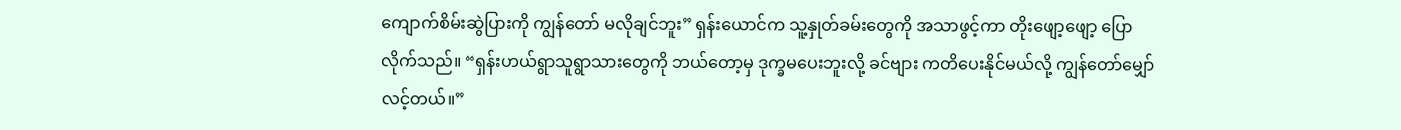ကျောက်စိမ်းဆွဲပြားကို ကျွန်တော် မလိုချင်ဘူး” ရှန်းယောင်က သူ့နှုတ်ခမ်းတွေကို အသာဖွင့်ကာ တိုးဖျော့ဖျော့ ပြောလိုက်သည်။ “ရှန်းဟယ်ရွာသူရွာသားတွေကို ဘယ်တော့မှ ဒုက္ခမပေးဘူးလို့ ခင်ဗျား ကတိပေးနိုင်မယ်လို့ ကျွန်တော်မျှော်လင့်တယ်။”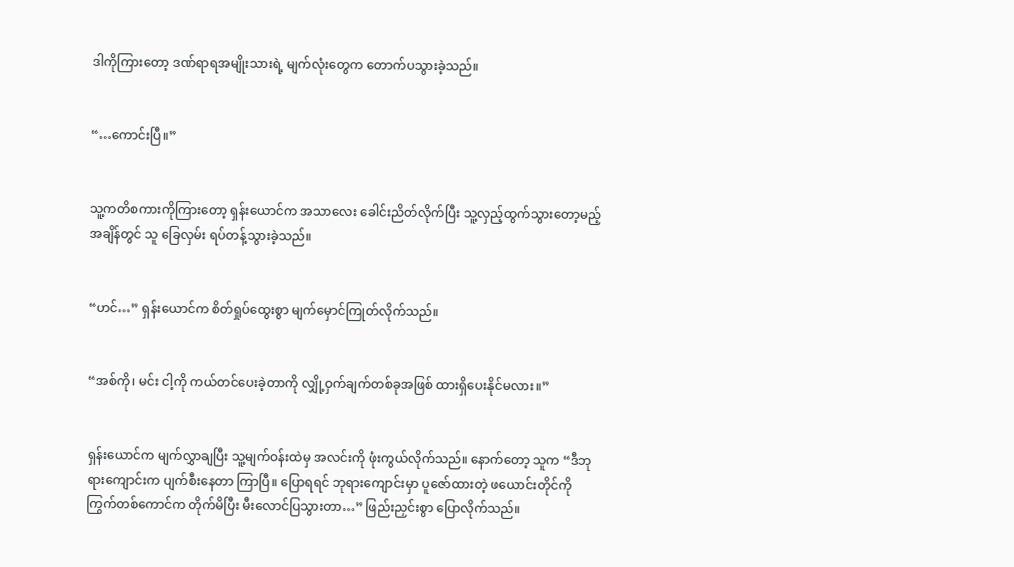ဒါကိုကြားတော့ ဒဏ်ရာရအမျိုးသားရဲ့ မျက်လုံးတွေက တောက်ပသွားခဲ့သည်။


“…ကောင်းပြီ။”


သူ့ကတိစကားကိုကြားတော့ ရှန်းယောင်က အသာလေး ခေါင်းညိတ်လိုက်ပြီး သူ့လှည့်ထွက်သွားတော့မည့်အချိန်တွင် သူ ခြေလှမ်း ရပ်တန့်သွားခဲ့သည်။


“ဟင်…” ရှန်းယောင်က စိတ်ရှုပ်ထွေးစွာ မျက်မှောင်ကြုတ်လိုက်သည်။


“အစ်ကို၊ မင်း ငါ့ကို ကယ်တင်ပေးခဲ့တာကို လျှို့ဝှက်ချက်တစ်ခုအဖြစ် ထားရှိပေးနိုင်မလား။”


ရှန်းယောင်က မျက်လွှာချပြီး သူ့မျက်ဝန်းထဲမှ အလင်းကို ဖုံးကွယ်လိုက်သည်။ နောက်တော့ သူက “ဒီဘုရားကျောင်းက ပျက်စီးနေတာ ကြာပြီ။ ပြောရရင် ဘုရားကျောင်းမှာ ပူဇော်ထားတဲ့ ဖယောင်းတိုင်ကို ကြွက်တစ်ကောင်က တိုက်မိပြီး မီးလောင်ပြသွားတာ…” ဖြည်းညှင်းစွာ ပြောလိုက်သည်။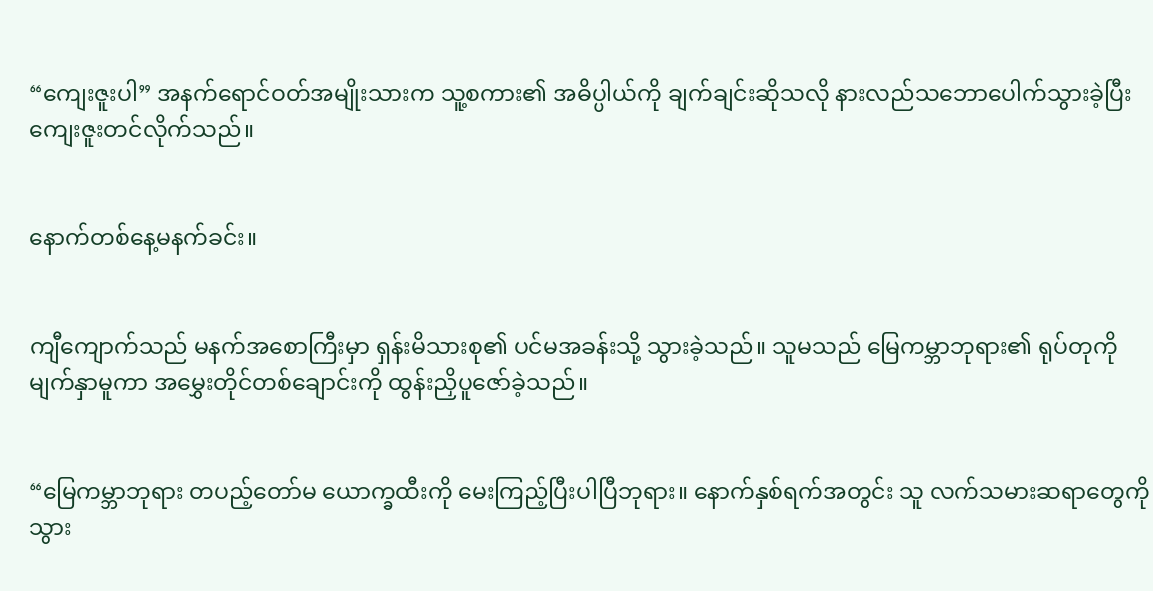“ကျေးဇူးပါ” အနက်ရောင်ဝတ်အမျိုးသားက သူ့စကား၏ အဓိပ္ပါယ်ကို ချက်ချင်းဆိုသလို နားလည်သဘောပေါက်သွားခဲ့ပြီး ကျေးဇူးတင်လိုက်သည်။


နောက်တစ်နေ့မနက်ခင်း။


ကျီကျောက်သည် မနက်အစောကြီးမှာ ရှန်းမိသားစု၏ ပင်မအခန်းသို့ သွားခဲ့သည်။ သူမသည် မြေကမ္ဘာဘုရား၏ ရုပ်တုကို မျက်နှာမူကာ အမွှေးတိုင်တစ်ချောင်းကို ထွန်းညှိပူဇော်ခဲ့သည်။


“မြေကမ္ဘာဘုရား တပည့်တော်မ ယောက္ခထီးကို မေးကြည့်ပြီးပါပြီဘုရား။ နောက်နှစ်ရက်အတွင်း သူ လက်သမားဆရာတွေကို သွား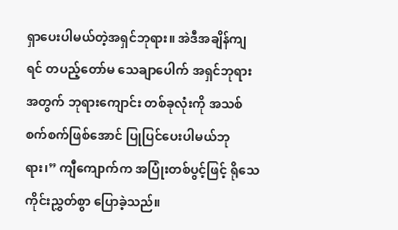ရှာပေးပါမယ်တဲ့အရှင်ဘုရား။ အဲဒီအချိန်ကျရင် တပည့်တော်မ သေချာပေါက် အရှင်ဘုရားအတွက် ဘုရားကျောင်း တစ်ခုလုံးကို အသစ်စက်စက်ဖြစ်အောင် ပြုပြင်ပေးပါမယ်ဘုရား၊” ကျီကျောက်က အပြုံးတစ်ပွင့်ဖြင့် ရိုသေကိုင်းညွှတ်စွာ ပြောခဲ့သည်။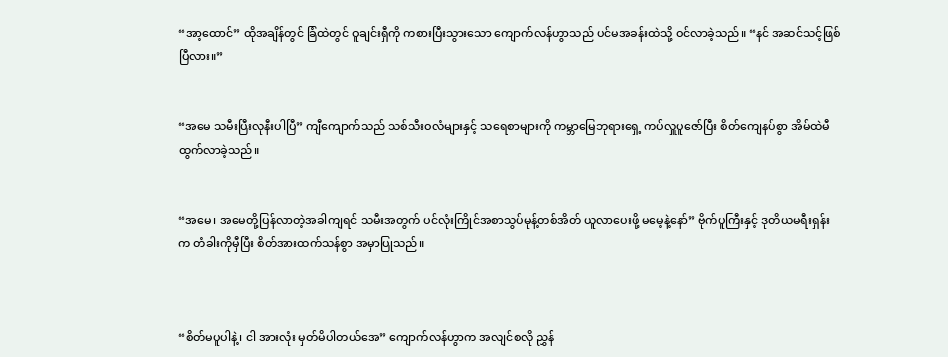“အာ့ထောင်” ထိုအချိန်တွင် ခြံထဲတွင် ဝူချင်းရှီကို ကစားပြီးသွားသော ကျောက်လန်ဟွာသည် ပင်မအခန်းထဲသို့ ဝင်လာခဲ့သည်။ “နင် အဆင်သင့်ဖြစ်ပြီလား။”


“အမေ သမီးပြီးလုနီးပါပြီ” ကျီကျောက်သည် သစ်သီးဝလံများနှင့် သရေစာများကို ကမ္ဘာမြေဘုရားရှေ့ ကပ်လှူပူဇော်ပြီး စိတ်ကျေနပ်စွာ အိမ်ထဲမီ ထွက်လာခဲ့သည်။


“အမေ၊ အမေတို့ပြန်လာတဲ့အခါကျရင် သမီးအတွက် ပင်လုံးကြိုင်အစာသွပ်မုန့်တစ်အိတ် ယူလာပေးဖို့ မမေ့နဲ့နော်” ဗိုက်ပူကြီးနှင့် ဒုတိယမရီးရှန်းက တံခါးကိုမှီပြီး စိတ်အားထက်သန်စွာ အမှာပြုသည်။



“စိတ်မပူပါနဲ့၊ ငါ အားလုံး မှတ်မိပါတယ်အေ” ကျောက်လန်ဟွာက အလျင်စလို ညွှန်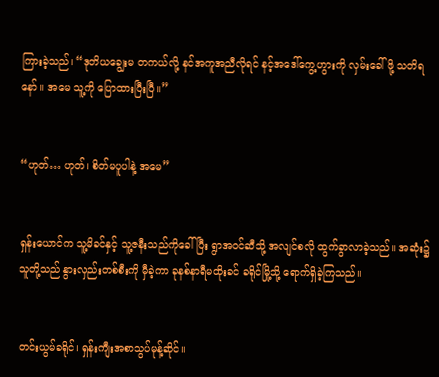ကြားခဲ့သည်၊ “ဒုတိယချွေးမ တကယ်လို့ နင်အကူအညီလိုရင် နင့်အဒေါ်ကွေ့ဟွားကို လှမ်းခေါ်ဖို့ သတိရနော်။ အမေ သူ့ကို ပြောထားပြီးပြီ။”


“ဟုတ်… ဟုတ်၊ စိတ်မပူပါနဲ့ အမေ”


ရှန်းယောင်က သူ့မိခင်နှင့် သူ့ဇနီးသည်ကိုခေါ်ပြီး ရွာအဝင်ဆီသို့ အလျင်စလို ထွက်ခွာလာခဲ့သည်။ အဆုံး၌ သူတို့သည် နွားလှည်းတစ်စီးကို မှီခဲ့ကာ ခုနစ်နာရီမထိုးခင် ခရိုင်မြို့သို့‌ ရောက်ရှိခဲ့ကြသည်။


တင်းယွမ်ခရိုင်၊ ရှန်းကျီးအစာသွပ်မုန့်ဆိုင်။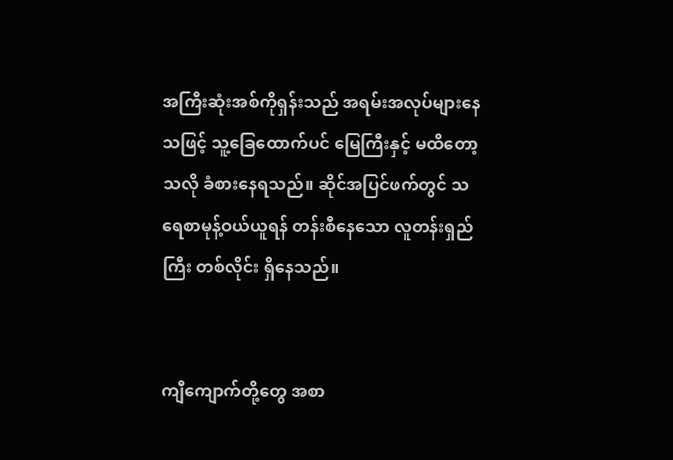အကြီးဆုံးအစ်ကိုရှန်းသည် အရမ်းအလုပ်များနေသဖြင့် သူ့ခြေထောက်ပင် မြေကြီးနှင့် မထိတော့သလို ခံစားနေရသည်။ ဆိုင်အပြင်ဖက်တွင် သရေစာမုန့်ဝယ်ယူရန် တန်းစီနေသော လူတန်းရှည်ကြီး တစ်လိုင်း ရှိနေသည်။


ကျီကျောက်တို့တွေ အစာ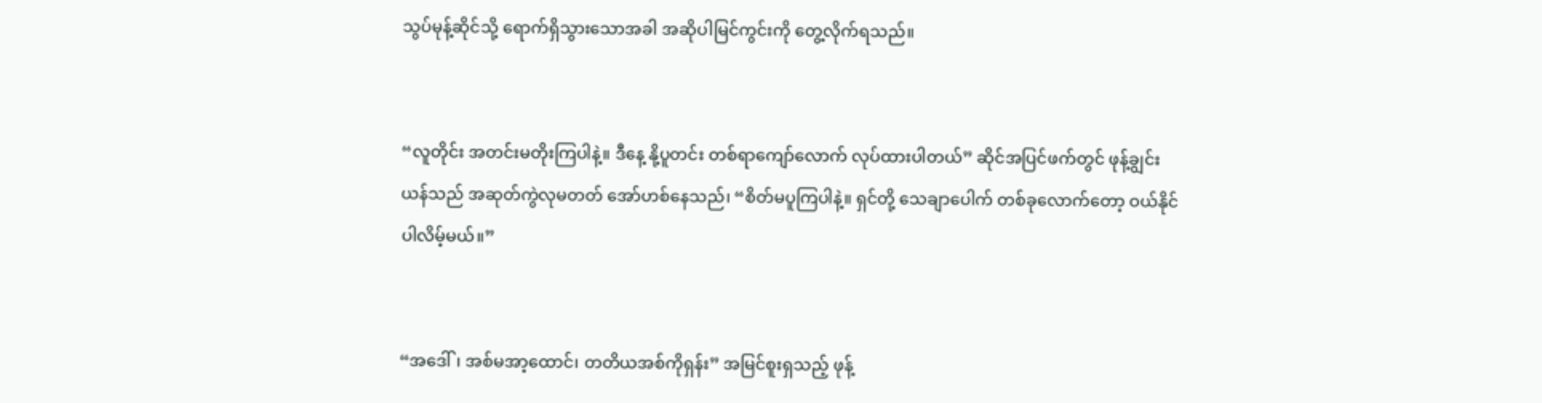သွပ်မုန့်ဆိုင်သို့ ရောက်ရှိသွားသောအခါ အဆိုပါမြင်ကွင်းကို တွေ့လိုက်ရသည်။


“လူတိုင်း အတင်းမတိုးကြပါနဲ့။ ဒီနေ့ နို့ပူတင်း တစ်ရာကျော်လောက် လုပ်ထားပါတယ်” ဆိုင်အပြင်ဖက်တွင် ဖုန့်ချွင်းယန်သည် အဆုတ်ကွဲလုမတတ် အော်ဟစ်နေသည်၊ “စိတ်မပူကြပါနဲ့။ ရှင်တို့ သေချာပေါက် တစ်ခုလောက်တော့ ဝယ်နိုင်ပါလိမ့်မယ်။”


“အဒေါ်၊ အစ်မအာ့ထောင်၊ တတိယအစ်ကိုရှန်း” အမြင်စူးရှသည့် ဖုန့်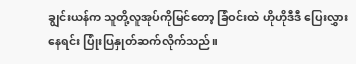ချွင်းယန်က သူတို့လူအုပ်ကိုမြင်တော့ ခြံဝင်းထဲ ဟိုဟိုဒီဒီ ပြေးလွှားနေရင်း ပြုံးပြနှုတ်ဆက်လိုက်သည်။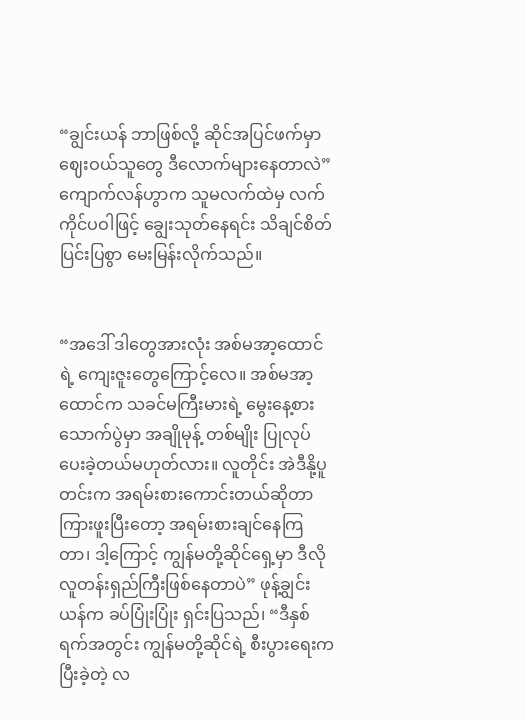“ချွင်းယန် ဘာဖြစ်လို့ ဆိုင်အပြင်ဖက်မှာ ဈေးဝယ်သူတွေ ဒီလောက်များနေတာလဲ” ကျောက်လန်ဟွာက သူမလက်ထဲမှ လက်ကိုင်ပဝါဖြင့် ချွေးသုတ်နေရင်း သိချင်စိတ်ပြင်းပြစွာ မေးမြန်းလိုက်သည်။


“အဒေါ် ဒါတွေအားလုံး အစ်မအာ့ထောင်ရဲ့ ကျေးဇူးတွေကြောင့်လေ။ အစ်မအာ့ထောင်က သခင်မကြီးမားရဲ့ မွေးနေ့စားသောက်ပွဲမှာ အချိုမုန့် တစ်မျိုး ပြုလုပ်ပေးခဲ့တယ်မဟုတ်လား။ လူတိုင်း အဲဒီနို့ပူတင်းက အရမ်းစားကောင်းတယ်ဆိုတာကြားဖူးပြီးတော့ အရမ်းစားချင်နေကြတာ၊ ဒါ့ကြောင့် ကျွန်မတို့ဆိုင်ရှေ့မှာ ဒီလိုလူတန်းရှည်ကြီးဖြစ်နေတာပဲ” ဖုန့်ချွင်းယန်က ခပ်ပြုံးပြုံး ရှင်းပြသည်၊ “ဒီနှစ်ရက်အတွင်း ကျွန်မတို့ဆိုင်ရဲ့ စီးပွားရေးက ပြီးခဲ့တဲ့ လ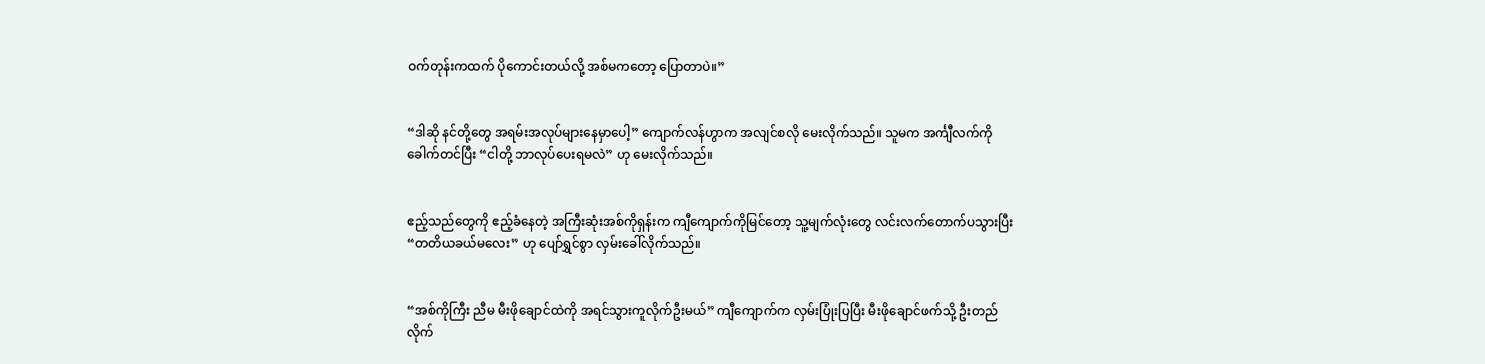ဝက်တုန်းကထက် ပိုကောင်းတယ်လို့ အစ်မကတော့ ပြောတာပဲ။”


“ဒါဆို နင်တို့တွေ အရမ်းအလုပ်များနေမှာပေါ့” ကျောက်လန်ဟွာက အလျင်စလို မေးလိုက်သည်။ သူမက အင်္ကျီလက်ကိုခေါက်တင်ပြီး “ငါတို့ ဘာလုပ်ပေးရမလဲ” ဟု မေးလိုက်သည်။


ဧည့်သည်တွေကို ဧည့်ခံနေတဲ့ အကြီးဆုံးအစ်ကိုရှန်းက ကျီကျောက်ကိုမြင်တော့ သူ့မျက်လုံးတွေ လင်းလက်တောက်ပသွားပြီး “တတိယခယ်မလေး” ဟု ပျော်ရွှင်စွာ လှမ်းခေါ်လိုက်သည်။


“အစ်ကိုကြီး ညီမ မီးဖိုချောင်ထဲကို အရင်သွားကူလိုက်ဦးမယ်” ကျီကျောက်က လှမ်းပြုံးပြပြီး မီးဖိုချောင်ဖက်သို့ ဦးတည်လိုက်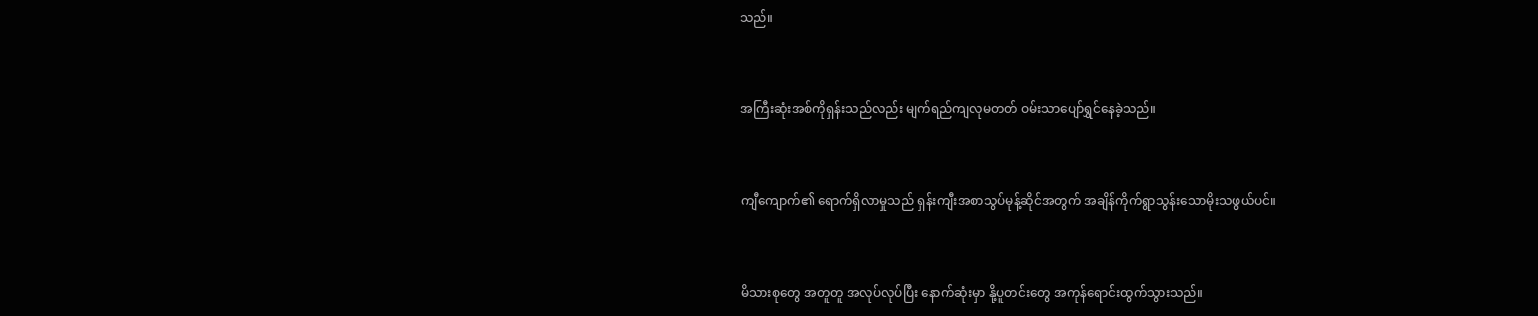သည်။


အကြီးဆုံးအစ်ကိုရှန်းသည်လည်း မျက်ရည်ကျလုမတတ် ဝမ်းသာပျော်ရွှင်နေခဲ့သည်။


ကျီကျောက်၏ ရောက်ရှိလာမှုသည် ရှန်းကျီးအစာသွပ်မုန့်ဆိုင်အတွက် အချိန်ကိုက်ရွာသွန်းသောမိုးသဖွယ်ပင်။


မိသားစုတွေ အတူတူ အလုပ်လုပ်ပြီး နောက်ဆုံးမှာ နို့ပူတင်းတွေ အကုန်ရောင်းထွက်သွားသည်။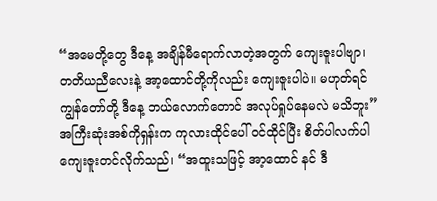“အမေတို့တွေ ဒီနေ့ အချိန်မီရောက်လာတဲ့အတွက် ကျေးဇူးပါဗျာ၊ တတိယညီလေးနဲ့ အာ့ထောင်တို့ကိုလည်း ကျေးဇူးပါပဲ။ မဟုတ်ရင် ကျွန်တော်တို့ ဒီနေ့ ဘယ်လောက်တောင် အလုပ်ရှုပ်နေမလဲ မသိဘူး” အကြီးဆုံးအစ်ကိုရှန်းက ကုလားထိုင်ပေါ် ဝင်ထိုင်ပြီး စိတ်ပါလက်ပါ ကျေးဇူးတင်လိုက်သည်၊ “အထူးသဖြင့် အာ့ထောင် နင် ဒီ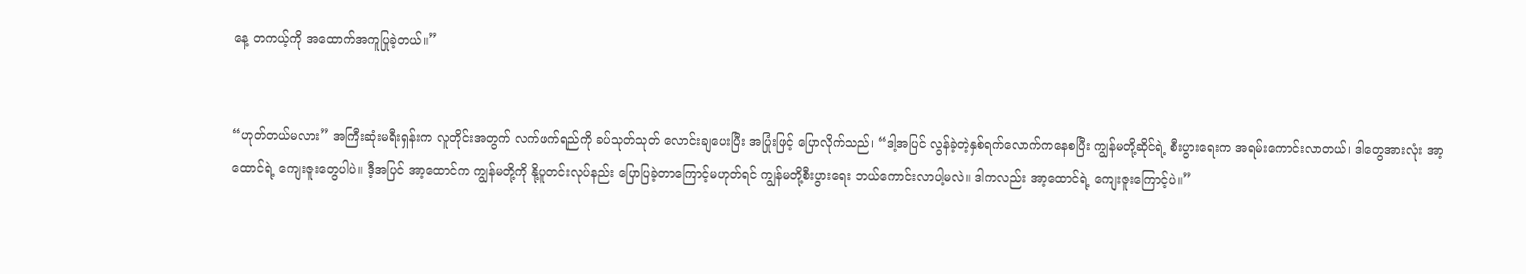နေ့ တကယ့်ကို အထောက်အကူပြုခဲ့တယ်။”


“ဟုတ်တယ်မလား” အကြီးဆုံးမရီးရှန်းက လူတိုင်းအတွက် လက်ဖက်ရည်ကို ခပ်သုတ်သုတ် လောင်းချပေးပြီး အပြုံးဖြင့် ပြောလိုက်သည်၊ “ဒါ့အပြင် လွန်ခဲ့တဲ့နှစ်ရက်လောက်ကနေစပြီး ကျွန်မတို့ဆိုင်ရဲ့ စီးပွားရေးက အရမ်းကောင်းလာတယ်၊ ဒါတွေအားလုံး အာ့ထောင်ရဲ့ ကျေးဇူးတွေပါပဲ။ ဒီ့အပြင် အာ့ထောင်က ကျွန်မတို့ကို နို့ပူတင်းလုပ်နည်း ပြောပြခဲ့တာကြောင့်မဟုတ်ရင် ကျွန်မတို့စီးပွားရေး ဘယ်ကောင်းလာပါ့မလဲ။ ဒါကလည်း အာ့ထောင်ရဲ့ ကျေးဇူးကြောင့်ပဲ။”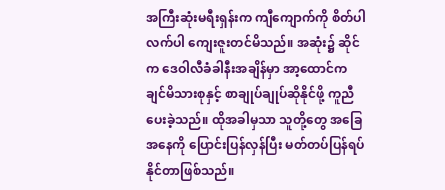အကြီးဆုံးမရီးရှန်းက ကျီကျောက်ကို စိတ်ပါလက်ပါ ကျေးဇူးတင်မိသည်။ အဆုံး၌ ဆိုင်က ဒေဝါလီခံခါနီးအချိန်မှာ အာ့ထောင်က ချင်မိသားစုနှင့် စာချုပ်ချုပ်ဆိုနိုင်ဖို့ ကူညီပေးခဲ့သည်။ ထိုအခါမှသာ သူတို့တွေ အခြေအနေကို ပြောင်းပြန်လှန်ပြီး မတ်တပ်ပြန်ရပ်နိုင်တာဖြစ်သည်။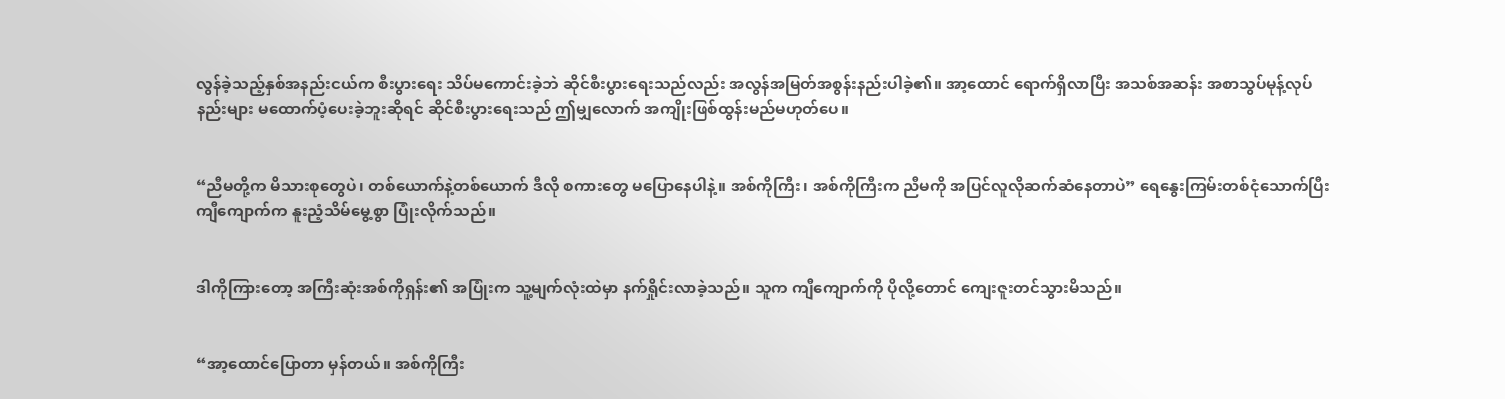လွန်ခဲ့သည့်နှစ်အနည်းငယ်က စီးပွားရေး သိပ်မကောင်းခဲ့ဘဲ ဆိုင်စီးပွားရေးသည်လည်း အလွန်အမြတ်အစွန်းနည်းပါခဲ့၏။ အာ့ထောင် ရောက်ရှိလာပြီး အသစ်အဆန်း အစာသွပ်မုန့်လုပ်နည်းများ မထောက်ပံ့ပေးခဲ့ဘူးဆိုရင် ဆိုင်စီးပွားရေးသည် ဤမျှလောက် အကျိုးဖြစ်ထွန်းမည်မဟုတ်ပေ။


“ညီမတို့က မိသားစုတွေပဲ၊ တစ်ယောက်နဲ့တစ်ယောက် ဒီလို စကားတွေ မပြောနေပါနဲ့။ အစ်ကိုကြီး၊ အစ်ကိုကြီးက ညီမကို အပြင်လူလိုဆက်ဆံနေတာပဲ” ရေနွေးကြမ်းတစ်ငုံသောက်ပြီး ကျီကျောက်က နူးညံ့သိမ်မွေ့စွာ ပြုံးလိုက်သည်။


ဒါကိုကြားတော့ အကြီးဆုံးအစ်ကိုရှန်း၏ အပြုံးက သူ့မျက်လုံးထဲမှာ နက်ရှိုင်းလာခဲ့သည်။ သူက ကျီကျောက်ကို ပိုလို့တောင် ကျေးဇူးတင်သွားမိသည်။


“အာ့ထောင်ပြောတာ မှန်တယ်။ အစ်ကိုကြီး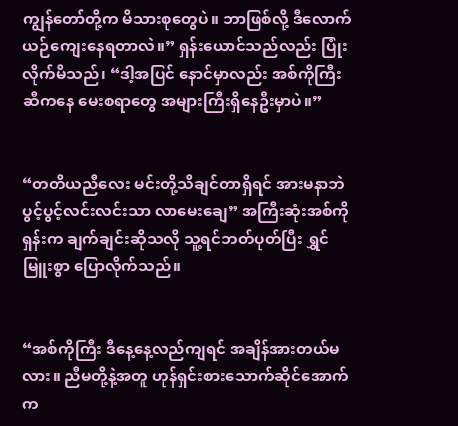ကျွန်တော်တို့က မိသားစုတွေပဲ။ ဘာဖြစ်လို့ ဒီလောက် ယဉ်ကျေးနေရတာလဲ။” ရှန်းယောင်သည်လည်း ပြုံးလိုက်မိသည်၊ “ဒါ့အပြင် နောင်မှာလည်း အစ်ကိုကြီးဆီကနေ မေးစရာတွေ အများကြီးရှိနေဦးမှာပဲ။”


“တတိယညီလေး မင်းတို့သိချင်တာရှိရင် အားမနာဘဲ ပွင့်ပွင့်လင်းလင်းသာ လာမေးချေ” အကြီးဆုံးအစ်ကိုရှန်းက ချက်ချင်းဆိုသလို သူ့ရင်ဘတ်ပုတ်ပြီး ရွှင်မြူးစွာ ပြောလိုက်သည်။


“အစ်ကိုကြီး ဒီနေ့နေ့လည်ကျရင် အချိန်အားတယ်မလား။ ညီမတို့နဲ့အတူ ဟုန်ရှင်းစားသောက်ဆိုင်အောက်က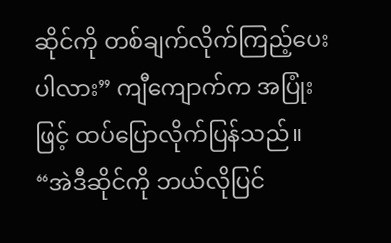ဆိုင်ကို တစ်ချက်လိုက်ကြည့်ပေးပါလား” ကျီကျောက်က အပြုံးဖြင့် ထပ်ပြောလိုက်ပြန်သည်။ “အဲဒီဆိုင်ကို ဘယ်လိုပြင်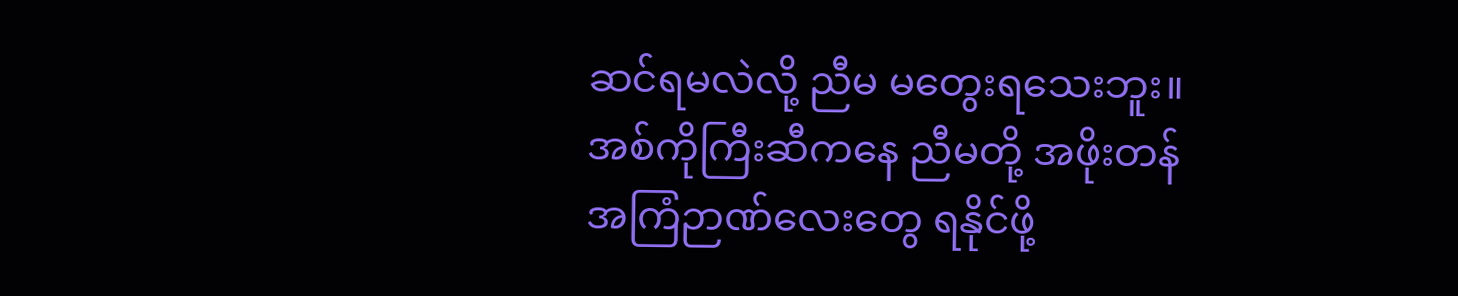ဆင်ရမလဲလို့ ညီမ မတွေးရသေးဘူး။ အစ်ကိုကြီးဆီကနေ ညီမတို့ အဖိုးတန်အကြံဉာဏ်လေးတွေ ရနိုင်ဖို့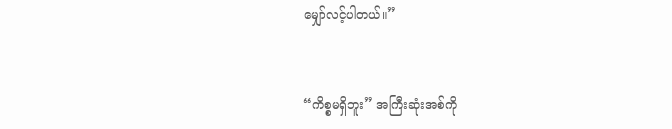မျှော်လင့်ပါတယ်။”


“ကိစ္စမရှိဘူး” အကြီးဆုံးအစ်ကို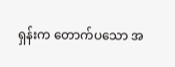ရှန်းက တောက်ပသော အ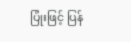ပြုံးဖြင့် ပြန်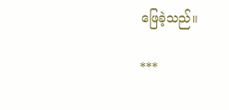ဖြေခဲ့သည်။

***